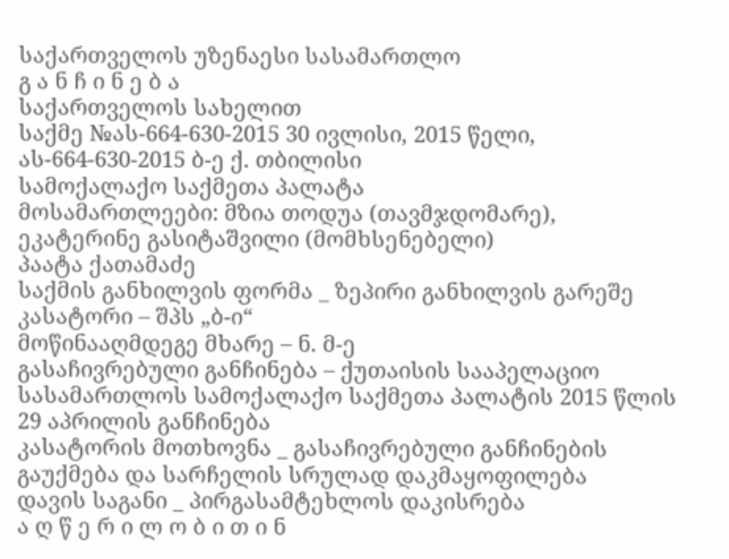საქართველოს უზენაესი სასამართლო
გ ა ნ ჩ ი ნ ე ბ ა
საქართველოს სახელით
საქმე №ას-664-630-2015 30 ივლისი, 2015 წელი,
ას-664-630-2015 ბ-ე ქ. თბილისი
სამოქალაქო საქმეთა პალატა
მოსამართლეები: მზია თოდუა (თავმჯდომარე),
ეკატერინე გასიტაშვილი (მომხსენებელი)
პაატა ქათამაძე
საქმის განხილვის ფორმა _ ზეპირი განხილვის გარეშე
კასატორი – შპს „ბ-ი“
მოწინააღმდეგე მხარე – ნ. მ-ე
გასაჩივრებული განჩინება – ქუთაისის სააპელაციო სასამართლოს სამოქალაქო საქმეთა პალატის 2015 წლის 29 აპრილის განჩინება
კასატორის მოთხოვნა _ გასაჩივრებული განჩინების გაუქმება და სარჩელის სრულად დაკმაყოფილება
დავის საგანი _ პირგასამტეხლოს დაკისრება
ა ღ წ ე რ ი ლ ო ბ ი თ ი ნ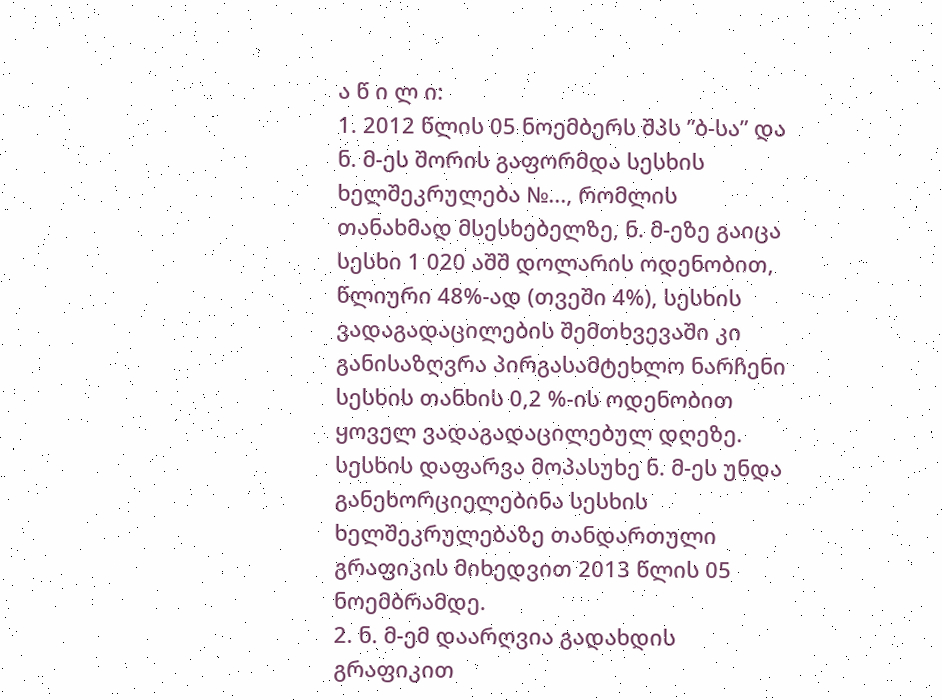ა წ ი ლ ი:
1. 2012 წლის 05 ნოემბერს შპს ”ბ-სა” და ნ. მ-ეს შორის გაფორმდა სესხის ხელშეკრულება №..., რომლის თანახმად მსესხებელზე, ნ. მ-ეზე გაიცა სესხი 1 020 აშშ დოლარის ოდენობით, წლიური 48%-ად (თვეში 4%), სესხის ვადაგადაცილების შემთხვევაში კი განისაზღვრა პირგასამტეხლო ნარჩენი სესხის თანხის 0,2 %-ის ოდენობით ყოველ ვადაგადაცილებულ დღეზე. სესხის დაფარვა მოპასუხე ნ. მ-ეს უნდა განეხორციელებინა სესხის ხელშეკრულებაზე თანდართული გრაფიკის მიხედვით 2013 წლის 05 ნოემბრამდე.
2. ნ. მ-ემ დაარღვია გადახდის გრაფიკით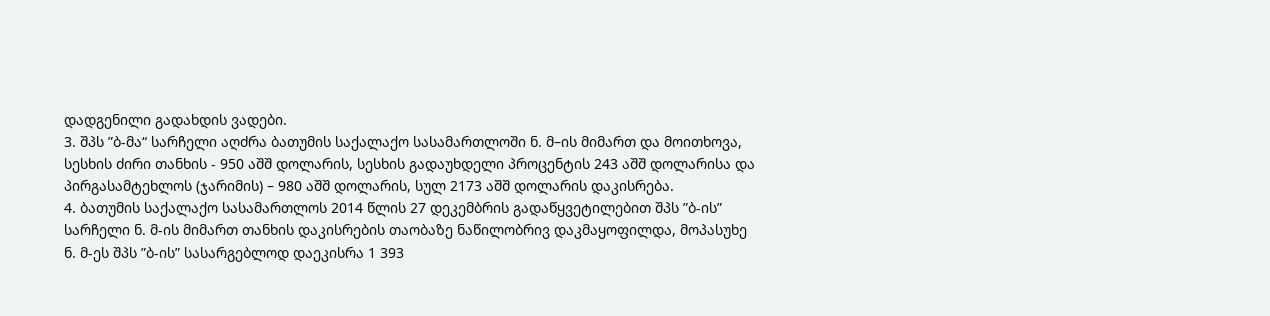დადგენილი გადახდის ვადები.
3. შპს ”ბ-მა“ სარჩელი აღძრა ბათუმის საქალაქო სასამართლოში ნ. მ–ის მიმართ და მოითხოვა, სესხის ძირი თანხის - 950 აშშ დოლარის, სესხის გადაუხდელი პროცენტის 243 აშშ დოლარისა და პირგასამტეხლოს (ჯარიმის) – 980 აშშ დოლარის, სულ 2173 აშშ დოლარის დაკისრება.
4. ბათუმის საქალაქო სასამართლოს 2014 წლის 27 დეკემბრის გადაწყვეტილებით შპს ”ბ-ის” სარჩელი ნ. მ-ის მიმართ თანხის დაკისრების თაობაზე ნაწილობრივ დაკმაყოფილდა, მოპასუხე ნ. მ-ეს შპს ”ბ-ის” სასარგებლოდ დაეკისრა 1 393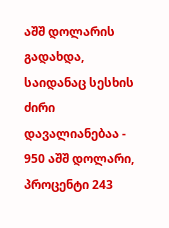აშშ დოლარის გადახდა, საიდანაც სესხის ძირი დავალიანებაა - 950 აშშ დოლარი, პროცენტი 243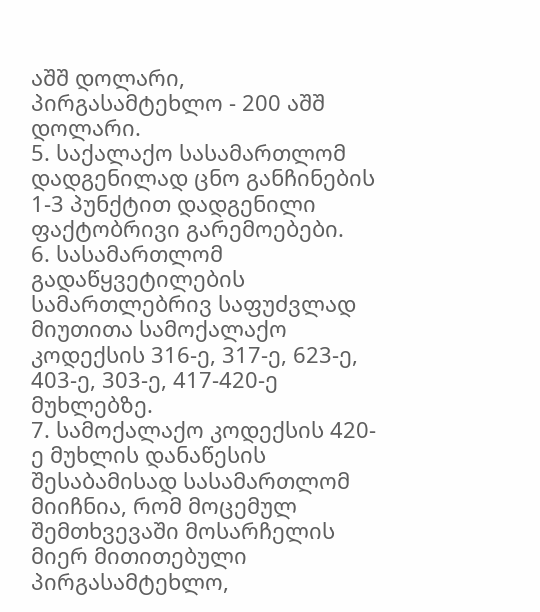აშშ დოლარი, პირგასამტეხლო - 200 აშშ დოლარი.
5. საქალაქო სასამართლომ დადგენილად ცნო განჩინების 1-3 პუნქტით დადგენილი ფაქტობრივი გარემოებები.
6. სასამართლომ გადაწყვეტილების სამართლებრივ საფუძვლად მიუთითა სამოქალაქო კოდექსის 316-ე, 317-ე, 623-ე, 403-ე, 303-ე, 417-420-ე მუხლებზე.
7. სამოქალაქო კოდექსის 420-ე მუხლის დანაწესის შესაბამისად სასამართლომ მიიჩნია, რომ მოცემულ შემთხვევაში მოსარჩელის მიერ მითითებული პირგასამტეხლო,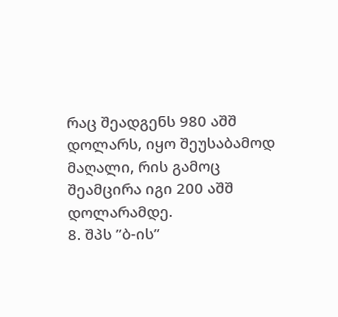რაც შეადგენს 980 აშშ დოლარს, იყო შეუსაბამოდ მაღალი, რის გამოც შეამცირა იგი 200 აშშ დოლარამდე.
8. შპს ”ბ-ის”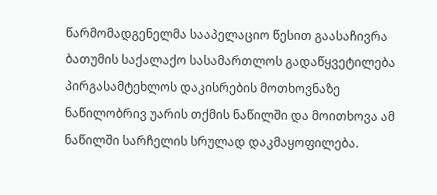წარმომადგენელმა სააპელაციო წესით გაასაჩივრა ბათუმის საქალაქო სასამართლოს გადაწყვეტილება პირგასამტეხლოს დაკისრების მოთხოვნაზე ნაწილობრივ უარის თქმის ნაწილში და მოითხოვა ამ ნაწილში სარჩელის სრულად დაკმაყოფილება.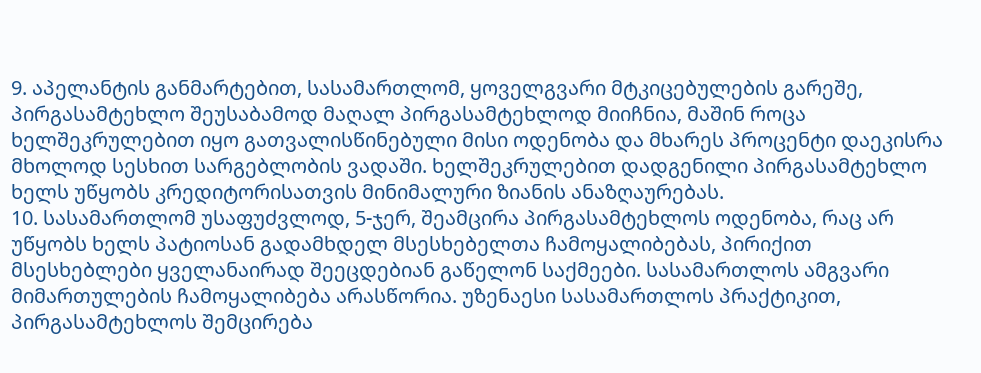9. აპელანტის განმარტებით, სასამართლომ, ყოველგვარი მტკიცებულების გარეშე, პირგასამტეხლო შეუსაბამოდ მაღალ პირგასამტეხლოდ მიიჩნია, მაშინ როცა ხელშეკრულებით იყო გათვალისწინებული მისი ოდენობა და მხარეს პროცენტი დაეკისრა მხოლოდ სესხით სარგებლობის ვადაში. ხელშეკრულებით დადგენილი პირგასამტეხლო ხელს უწყობს კრედიტორისათვის მინიმალური ზიანის ანაზღაურებას.
10. სასამართლომ უსაფუძვლოდ, 5-ჯერ, შეამცირა პირგასამტეხლოს ოდენობა, რაც არ უწყობს ხელს პატიოსან გადამხდელ მსესხებელთა ჩამოყალიბებას, პირიქით მსესხებლები ყველანაირად შეეცდებიან გაწელონ საქმეები. სასამართლოს ამგვარი მიმართულების ჩამოყალიბება არასწორია. უზენაესი სასამართლოს პრაქტიკით, პირგასამტეხლოს შემცირება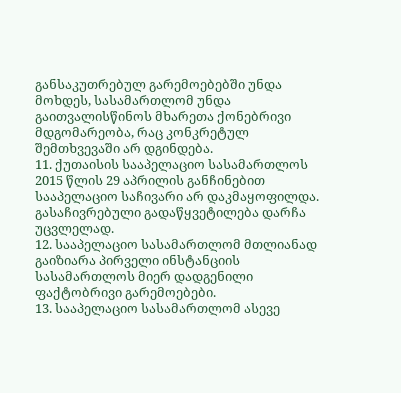განსაკუთრებულ გარემოებებში უნდა მოხდეს, სასამართლომ უნდა გაითვალისწინოს მხარეთა ქონებრივი მდგომარეობა, რაც კონკრეტულ შემთხვევაში არ დგინდება.
11. ქუთაისის სააპელაციო სასამართლოს 2015 წლის 29 აპრილის განჩინებით სააპელაციო საჩივარი არ დაკმაყოფილდა. გასაჩივრებული გადაწყვეტილება დარჩა უცვლელად.
12. სააპელაციო სასამართლომ მთლიანად გაიზიარა პირველი ინსტანციის სასამართლოს მიერ დადგენილი ფაქტობრივი გარემოებები.
13. სააპელაციო სასამართლომ ასევე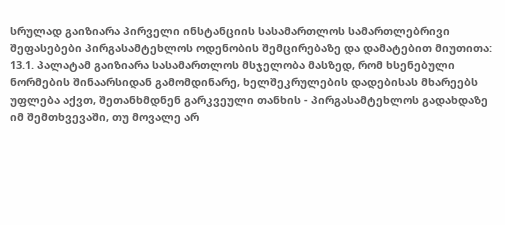სრულად გაიზიარა პირველი ინსტანციის სასამართლოს სამართლებრივი შეფასებები პირგასამტეხლოს ოდენობის შემცირებაზე და დამატებით მიუთითა:
13.1. პალატამ გაიზიარა სასამართლოს მსჯელობა მასზედ, რომ ხსენებული ნორმების შინაარსიდან გამომდინარე, ხელშეკრულების დადებისას მხარეებს უფლება აქვთ, შეთანხმდნენ გარკვეული თანხის - პირგასამტეხლოს გადახდაზე იმ შემთხვევაში, თუ მოვალე არ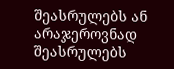შეასრულებს ან არაჯეროვნად შეასრულებს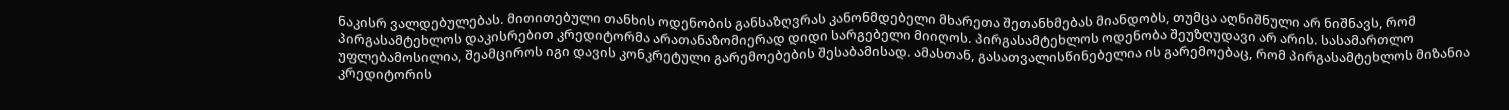ნაკისრ ვალდებულებას. მითითებული თანხის ოდენობის განსაზღვრას კანონმდებელი მხარეთა შეთანხმებას მიანდობს, თუმცა აღნიშნული არ ნიშნავს, რომ პირგასამტეხლოს დაკისრებით კრედიტორმა არათანაზომიერად დიდი სარგებელი მიიღოს. პირგასამტეხლოს ოდენობა შეუზღუდავი არ არის. სასამართლო უფლებამოსილია, შეამციროს იგი დავის კონკრეტული გარემოებების შესაბამისად. ამასთან, გასათვალისწინებელია ის გარემოებაც, რომ პირგასამტეხლოს მიზანია კრედიტორის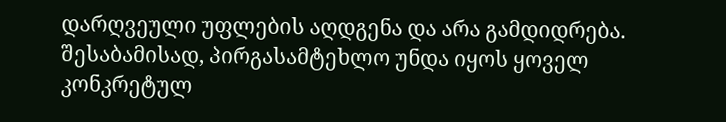დარღვეული უფლების აღდგენა და არა გამდიდრება. შესაბამისად, პირგასამტეხლო უნდა იყოს ყოველ კონკრეტულ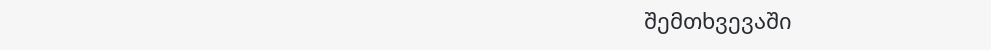შემთხვევაში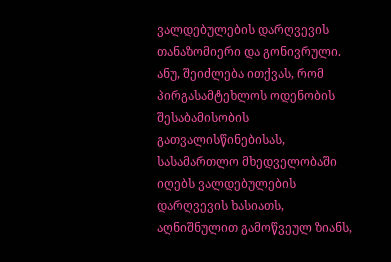ვალდებულების დარღვევის თანაზომიერი და გონივრული. ანუ, შეიძლება ითქვას, რომ პირგასამტეხლოს ოდენობის შესაბამისობის გათვალისწინებისას, სასამართლო მხედველობაში იღებს ვალდებულების დარღვევის ხასიათს, აღნიშნულით გამოწვეულ ზიანს,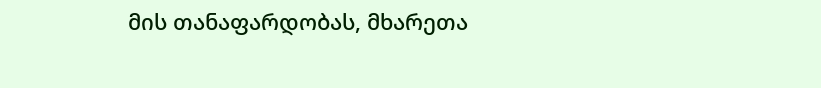მის თანაფარდობას, მხარეთა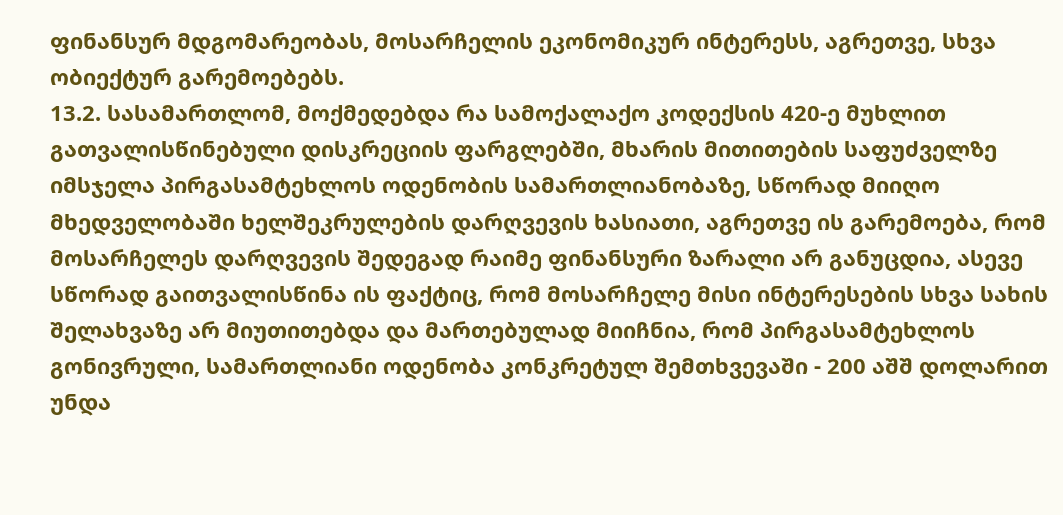ფინანსურ მდგომარეობას, მოსარჩელის ეკონომიკურ ინტერესს, აგრეთვე, სხვა ობიექტურ გარემოებებს.
13.2. სასამართლომ, მოქმედებდა რა სამოქალაქო კოდექსის 420-ე მუხლით გათვალისწინებული დისკრეციის ფარგლებში, მხარის მითითების საფუძველზე იმსჯელა პირგასამტეხლოს ოდენობის სამართლიანობაზე, სწორად მიიღო მხედველობაში ხელშეკრულების დარღვევის ხასიათი, აგრეთვე ის გარემოება, რომ მოსარჩელეს დარღვევის შედეგად რაიმე ფინანსური ზარალი არ განუცდია, ასევე სწორად გაითვალისწინა ის ფაქტიც, რომ მოსარჩელე მისი ინტერესების სხვა სახის შელახვაზე არ მიუთითებდა და მართებულად მიიჩნია, რომ პირგასამტეხლოს გონივრული, სამართლიანი ოდენობა კონკრეტულ შემთხვევაში - 200 აშშ დოლარით უნდა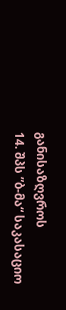განისაზღვროს
14. შპს ”ბ-მა“ საკასაციო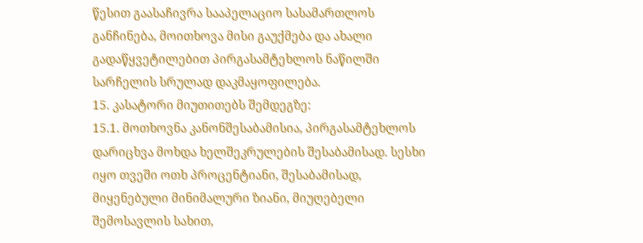წესით გაასაჩივრა სააპელაციო სასამართლოს განჩინება, მოითხოვა მისი გაუქმება და ახალი გადაწყვეტილებით პირგასამტეხლოს ნაწილში სარჩელის სრულად დაკმაყოფილება.
15. კასატორი მიუთითებს შემდეგზე:
15.1. მოთხოვნა კანონშესაბამისია, პირგასამტეხლოს დარიცხვა მოხდა ხელშეკრულების შესაბამისად. სესხი იყო თვეში ოთხ პროცენტიანი, შესაბამისად, მიყენებული მინიმალური ზიანი, მიუღებელი შემოსავლის სახით,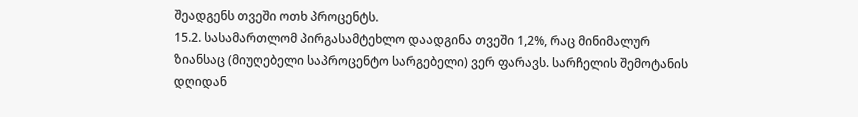შეადგენს თვეში ოთხ პროცენტს.
15.2. სასამართლომ პირგასამტეხლო დაადგინა თვეში 1,2%, რაც მინიმალურ ზიანსაც (მიუღებელი საპროცენტო სარგებელი) ვერ ფარავს. სარჩელის შემოტანის დღიდან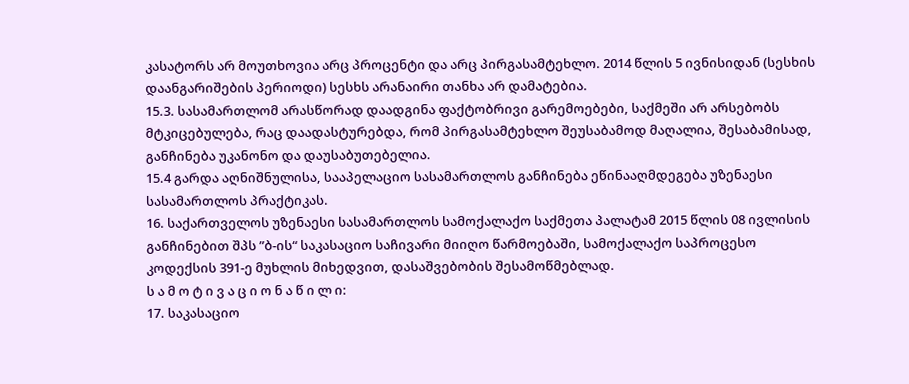კასატორს არ მოუთხოვია არც პროცენტი და არც პირგასამტეხლო. 2014 წლის 5 ივნისიდან (სესხის დაანგარიშების პერიოდი) სესხს არანაირი თანხა არ დამატებია.
15.3. სასამართლომ არასწორად დაადგინა ფაქტობრივი გარემოებები, საქმეში არ არსებობს მტკიცებულება, რაც დაადასტურებდა, რომ პირგასამტეხლო შეუსაბამოდ მაღალია, შესაბამისად, განჩინება უკანონო და დაუსაბუთებელია.
15.4 გარდა აღნიშნულისა, სააპელაციო სასამართლოს განჩინება ეწინააღმდეგება უზენაესი სასამართლოს პრაქტიკას.
16. საქართველოს უზენაესი სასამართლოს სამოქალაქო საქმეთა პალატამ 2015 წლის 08 ივლისის განჩინებით შპს ”ბ-ის“ საკასაციო საჩივარი მიიღო წარმოებაში, სამოქალაქო საპროცესო კოდექსის 391-ე მუხლის მიხედვით, დასაშვებობის შესამოწმებლად.
ს ა მ ო ტ ი ვ ა ც ი ო ნ ა წ ი ლ ი:
17. საკასაციო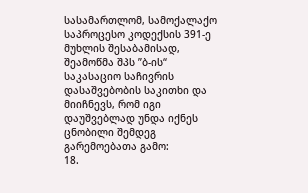სასამართლომ, სამოქალაქო საპროცესო კოდექსის 391-ე მუხლის შესაბამისად, შეამოწმა შპს ”ბ-ის“ საკასაციო საჩივრის დასაშვებობის საკითხი და მიიჩნევს, რომ იგი დაუშვებლად უნდა იქნეს ცნობილი შემდეგ გარემოებათა გამო:
18.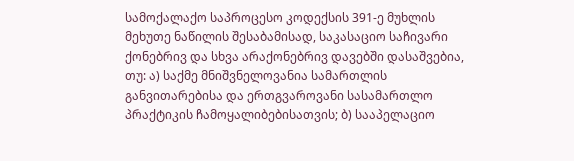სამოქალაქო საპროცესო კოდექსის 391-ე მუხლის მეხუთე ნაწილის შესაბამისად, საკასაციო საჩივარი ქონებრივ და სხვა არაქონებრივ დავებში დასაშვებია, თუ: ა) საქმე მნიშვნელოვანია სამართლის განვითარებისა და ერთგვაროვანი სასამართლო პრაქტიკის ჩამოყალიბებისათვის; ბ) სააპელაციო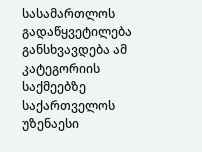სასამართლოს გადაწყვეტილება განსხვავდება ამ კატეგორიის საქმეებზე საქართველოს უზენაესი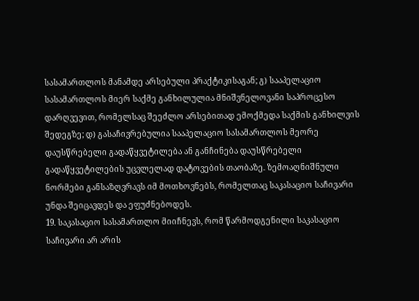სასამართლოს მანამდე არსებული პრაქტიკისაგან; გ) სააპელაციო სასამართლოს მიერ საქმე განხილულია მნიშვნელოვანი საპროცესო დარღვევით, რომელსაც შეეძლო არსებითად ემოქმედა საქმის განხილვის შედეგზე; დ) გასაჩივრებულია სააპელაციო სასამართლოს მეორე დაუსწრებელი გადაწყვეტილება ან განჩინება დაუსწრებელი გადაწყვეტილების უცვლელად დატოვების თაობაზე. ზემოაღნიშნული ნორმები განსაზღვრავს იმ მოთხოვნებს, რომელთაც საკასაციო საჩივარი უნდა შეიცავდეს და ეფუძნებოდეს.
19. საკასაციო სასამართლო მიიჩნევს, რომ წარმოდგენილი საკასაციო საჩივარი არ არის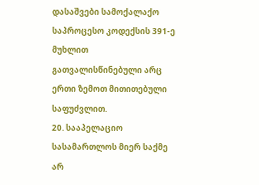დასაშვები სამოქალაქო საპროცესო კოდექსის 391-ე მუხლით გათვალისწინებული არც ერთი ზემოთ მითითებული საფუძვლით.
20. სააპელაციო სასამართლოს მიერ საქმე არ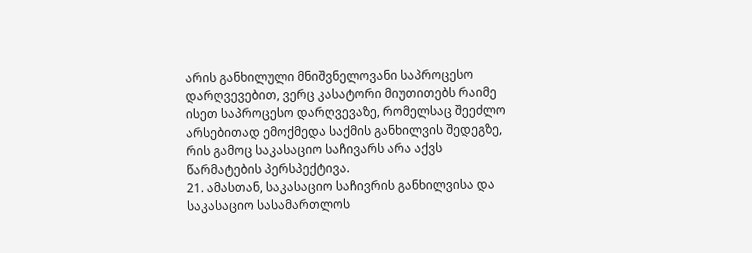არის განხილული მნიშვნელოვანი საპროცესო დარღვევებით, ვერც კასატორი მიუთითებს რაიმე ისეთ საპროცესო დარღვევაზე, რომელსაც შეეძლო არსებითად ემოქმედა საქმის განხილვის შედეგზე, რის გამოც საკასაციო საჩივარს არა აქვს წარმატების პერსპექტივა.
21. ამასთან, საკასაციო საჩივრის განხილვისა და საკასაციო სასამართლოს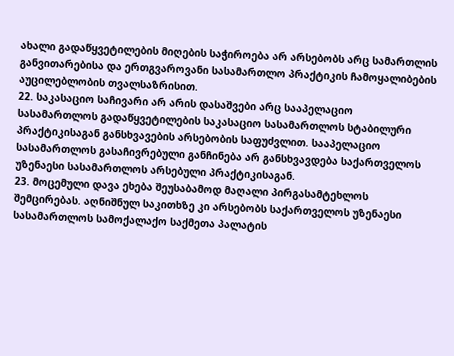ახალი გადაწყვეტილების მიღების საჭიროება არ არსებობს არც სამართლის განვითარებისა და ერთგვაროვანი სასამართლო პრაქტიკის ჩამოყალიბების აუცილებლობის თვალსაზრისით.
22. საკასაციო საჩივარი არ არის დასაშვები არც სააპელაციო სასამართლოს გადაწყვეტილების საკასაციო სასამართლოს სტაბილური პრაქტიკისაგან განსხვავების არსებობის საფუძვლით. სააპელაციო სასამართლოს გასაჩივრებული განჩინება არ განსხვავდება საქართველოს უზენაესი სასამართლოს არსებული პრაქტიკისაგან.
23. მოცემული დავა ეხება შეუსაბამოდ მაღალი პირგასამტეხლოს შემცირებას. აღნიშნულ საკითხზე კი არსებობს საქართველოს უზენაესი სასამართლოს სამოქალაქო საქმეთა პალატის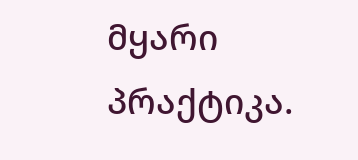მყარი პრაქტიკა.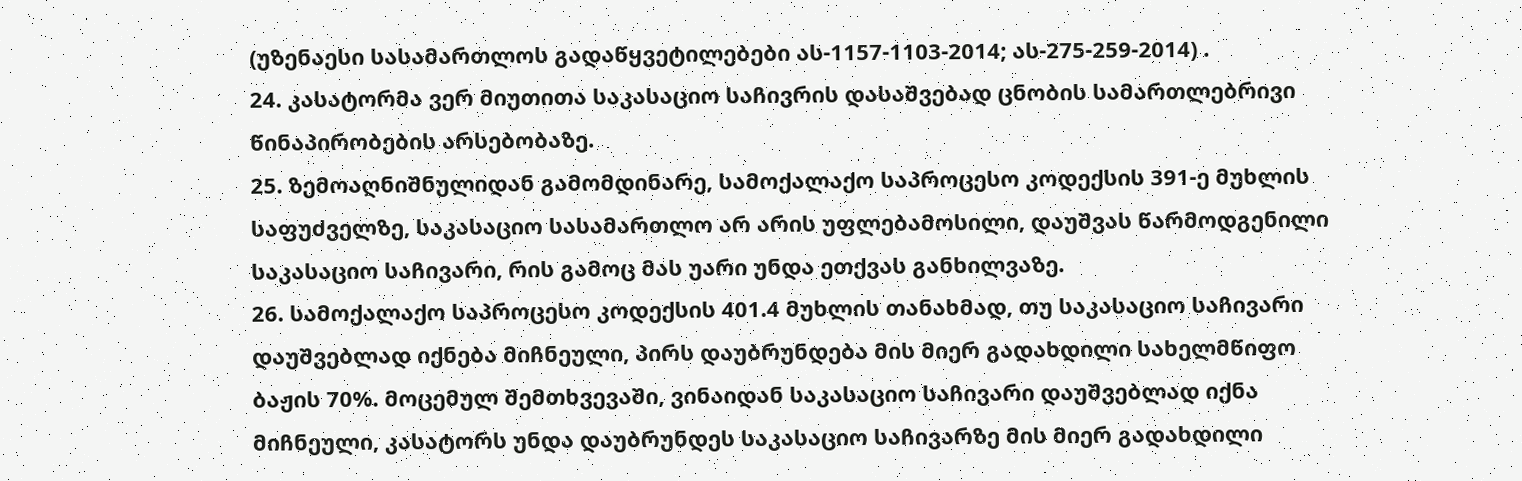(უზენაესი სასამართლოს გადაწყვეტილებები ას-1157-1103-2014; ას-275-259-2014) .
24. კასატორმა ვერ მიუთითა საკასაციო საჩივრის დასაშვებად ცნობის სამართლებრივი წინაპირობების არსებობაზე.
25. ზემოაღნიშნულიდან გამომდინარე, სამოქალაქო საპროცესო კოდექსის 391-ე მუხლის საფუძველზე, საკასაციო სასამართლო არ არის უფლებამოსილი, დაუშვას წარმოდგენილი საკასაციო საჩივარი, რის გამოც მას უარი უნდა ეთქვას განხილვაზე.
26. სამოქალაქო საპროცესო კოდექსის 401.4 მუხლის თანახმად, თუ საკასაციო საჩივარი დაუშვებლად იქნება მიჩნეული, პირს დაუბრუნდება მის მიერ გადახდილი სახელმწიფო ბაჟის 70%. მოცემულ შემთხვევაში, ვინაიდან საკასაციო საჩივარი დაუშვებლად იქნა მიჩნეული, კასატორს უნდა დაუბრუნდეს საკასაციო საჩივარზე მის მიერ გადახდილი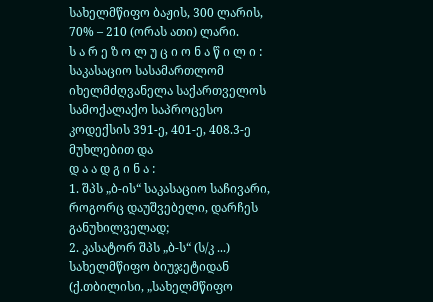სახელმწიფო ბაჟის, 300 ლარის, 70% – 210 (ორას ათი) ლარი.
ს ა რ ე ზ ო ლ უ ც ი ო ნ ა წ ი ლ ი :
საკასაციო სასამართლომ იხელმძღვანელა საქართველოს სამოქალაქო საპროცესო კოდექსის 391-ე, 401-ე, 408.3-ე მუხლებით და
დ ა ა დ გ ი ნ ა :
1. შპს „ბ-ის“ საკასაციო საჩივარი, როგორც დაუშვებელი, დარჩეს განუხილველად;
2. კასატორ შპს „ბ-ს“ (ს/კ ...) სახელმწიფო ბიუჯეტიდან (ქ.თბილისი, „სახელმწიფო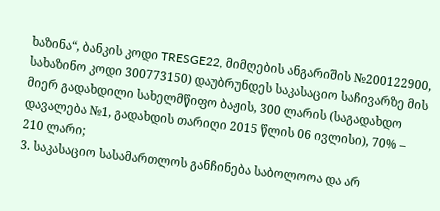ხაზინა“, ბანკის კოდი TRESGE22, მიმღების ანგარიშის №200122900, სახაზინო კოდი 300773150) დაუბრუნდეს საკასაციო საჩივარზე მის მიერ გადახდილი სახელმწიფო ბაჟის, 300 ლარის (საგადახდო დავალება №1, გადახდის თარიღი 2015 წლის 06 ივლისი), 70% – 210 ლარი;
3. საკასაციო სასამართლოს განჩინება საბოლოოა და არ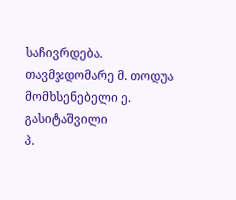საჩივრდება.
თავმჯდომარე მ. თოდუა
მომხსენებელი ე. გასიტაშვილი
პ.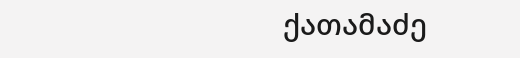ქათამაძე